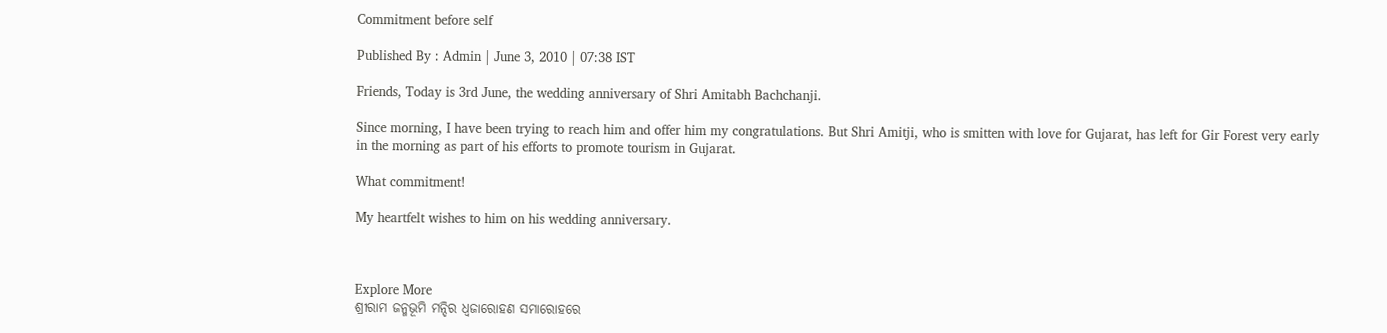Commitment before self

Published By : Admin | June 3, 2010 | 07:38 IST

Friends, Today is 3rd June, the wedding anniversary of Shri Amitabh Bachchanji.

Since morning, I have been trying to reach him and offer him my congratulations. But Shri Amitji, who is smitten with love for Gujarat, has left for Gir Forest very early in the morning as part of his efforts to promote tourism in Gujarat.

What commitment!

My heartfelt wishes to him on his wedding anniversary.



Explore More
ଶ୍ରୀରାମ ଜନ୍ମଭୂମି ମନ୍ଦିର ଧ୍ଵଜାରୋହଣ ସମାରୋହରେ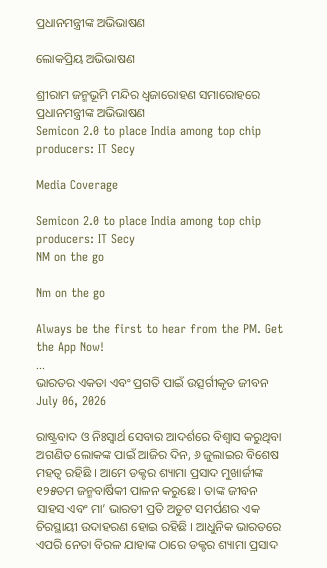ପ୍ରଧାନମନ୍ତ୍ରୀଙ୍କ ଅଭିଭାଷଣ

ଲୋକପ୍ରିୟ ଅଭିଭାଷଣ

ଶ୍ରୀରାମ ଜନ୍ମଭୂମି ମନ୍ଦିର ଧ୍ଵଜାରୋହଣ ସମାରୋହରେ ପ୍ରଧାନମନ୍ତ୍ରୀଙ୍କ ଅଭିଭାଷଣ
Semicon 2.0 to place India among top chip producers: IT Secy

Media Coverage

Semicon 2.0 to place India among top chip producers: IT Secy
NM on the go

Nm on the go

Always be the first to hear from the PM. Get the App Now!
...
ଭାରତର ଏକତା ଏବଂ ପ୍ରଗତି ପାଇଁ ଉତ୍ସର୍ଗୀକୃତ ଜୀବନ
July 06, 2026

ରାଷ୍ଟ୍ରବାଦ ଓ ନିଃସ୍ୱାର୍ଥ ସେବାର ଆଦର୍ଶରେ ବିଶ୍ୱାସ କରୁଥିବା ଅଗଣିତ ଲୋକଙ୍କ ପାଇଁ ଆଜିର ଦିନ, ୬ ଜୁଲାଇର ବିଶେଷ ମହତ୍ୱ ରହିଛି । ଆମେ ଡକ୍ଟର ଶ୍ୟାମା ପ୍ରସାଦ ମୁଖାର୍ଜୀଙ୍କ ୧୨୫ତମ ଜନ୍ମବାର୍ଷିକୀ ପାଳନ କରୁଛେ । ତାଙ୍କ ଜୀବନ ସାହସ ଏବଂ ମା’ ଭାରତୀ ପ୍ରତି ଅତୁଟ ସମର୍ପଣର ଏକ ଚିରସ୍ଥାୟୀ ଉଦାହରଣ ହୋଇ ରହିଛି । ଆଧୁନିକ ଭାରତରେ ଏପରି ନେତା ବିରଳ ଯାହାଙ୍କ ଠାରେ ଡକ୍ଟର ଶ୍ୟାମା ପ୍ରସାଦ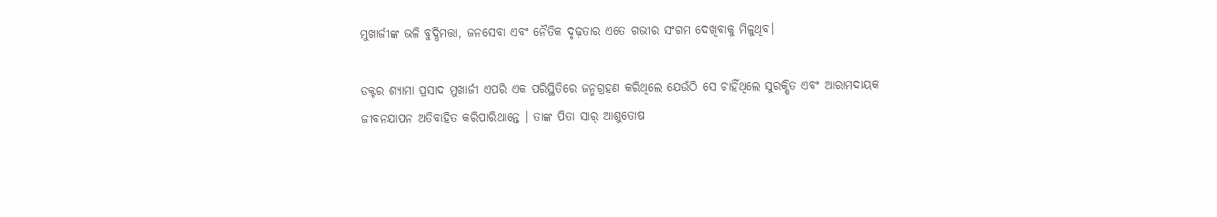ମୁଖାର୍ଜୀଙ୍କ ଭଳି ବୁଦ୍ଧିମତ୍ତା, ଜନସେବା ଏବଂ ନୈତିକ ଦୃଢ଼ତାର ଏତେ ଗଭୀର ସଂଗମ ଦେଖିବାକୁ ମିଳୁଥିବ।

ଡକ୍ଟର ଶ୍ୟାମା ପ୍ରସାଦ ମୁଖାର୍ଜୀ ଏପରି ଏକ ପରିସ୍ଥିତିରେ ଜନ୍ମଗ୍ରହଣ କରିଥିଲେ ଯେଉଁଠି ସେ ଚାହିଁଥିଲେ ସୁରକ୍ଷିତ ଏବଂ ଆରାମଦାୟକ ଜୀବନଯାପନ ଅତିବାହିତ କରିପାରିଥାନ୍ତେ । ତାଙ୍କ ପିତା ସାର୍‌ ଆଶୁତୋଷ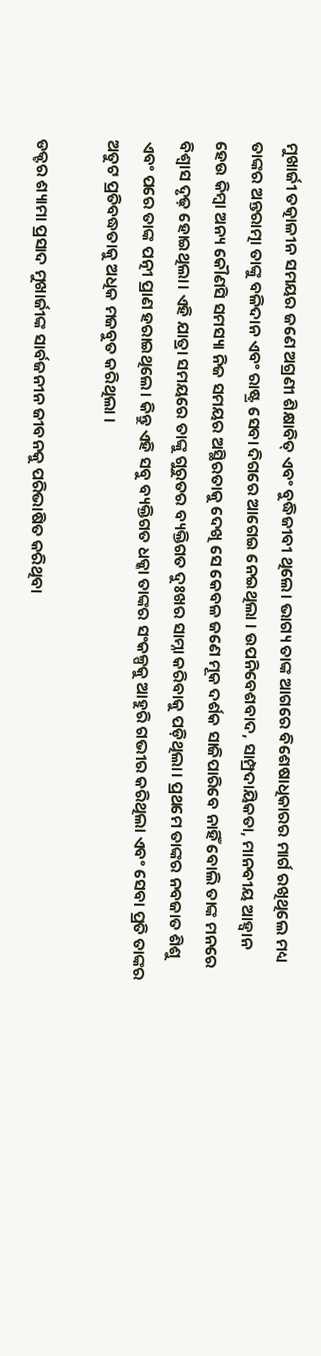ମୁଖାର୍ଜୀ ତତ୍କାଳୀନ ସମୟର ଜଣେ ଅଗ୍ରଣୀ ଶିକ୍ଷାବିତ୍‌ ଏବଂ ବୁଦ୍ଧିଜୀବୀ ଥିଲେ। ଭାଗ୍ୟ ତାଙ୍କ ଆଗରେ ବିଶେଷାଧିକାରର ମାର୍ଗ ରଖିଥିଲେ ମଧ୍ୟ ତାଙ୍କର ଅନ୍ତରାତ୍ମା ତାଙ୍କୁ ବଳିଦାନ ଏବଂ ରାଷ୍ଟ୍ର ସେବା ଦିଗରେ ଆଗେଇ ନେଇଥିଲା । ଉପନିବେଶବାଦ, ସାମ୍ପ୍ରଦାୟିକତା, ମାନବୀୟ ଆହ୍ୱାନ ହେଉ କିମ୍ବା ଅନ୍ୟ କୌଣସି ସମସ୍ୟା ନିଜ ସମୟର ଅସ୍ଥିରତାକୁ ଦେଖି ସେ କେବଳ ଜଣେ ମୂକ ଦର୍ଶକ ସାଜିପାରିବେ ନାହିଁ ବୋଲି ତାଙ୍କ ମନରେ ବିଶ୍ୱାସ ଦୃଢ଼ ହୋଇଥିଲା। ଏହି ଯାତ୍ରା ସମୟରେ ତାଙ୍କୁ ଗୁରୁତର ବ୍ୟକ୍ତିଗତ ଦୁଃଖର ସାମ୍ନା କରିବାକୁ ପଡ଼ିଥିଲା। ପ୍ରଥମେ ତାଙ୍କର ନବଜାତ ଶିଶୁ ଏବଂ ପରେ ତାଙ୍କ ପତ୍ନୀ ପ୍ରାଣ ହରାଇଥିଲେ। କିନ୍ତୁ ଏହି ସବୁ ବ୍ୟକ୍ତିଗତ ଧକ୍କା ତାଙ୍କର ସଂକଳ୍ପକୁ ଆହୁରି ଗଭୀର କରିଥିଲା ଏବଂ ସେବା ପ୍ରତି ତାଙ୍କର ଅତୁଟ ପ୍ରତିବଦ୍ଧତାକୁ ଅଧିକ ମଜବୁତ କରିଥିଲା ।

ଡକ୍ଟର ଶ୍ୟାମା ପ୍ରସାଦ ମୁଖାର୍ଜୀଙ୍କ ସାର୍ବଜନୀନ ଜୀବନକୁ ପରିଭାଷିତ କରିଥିବା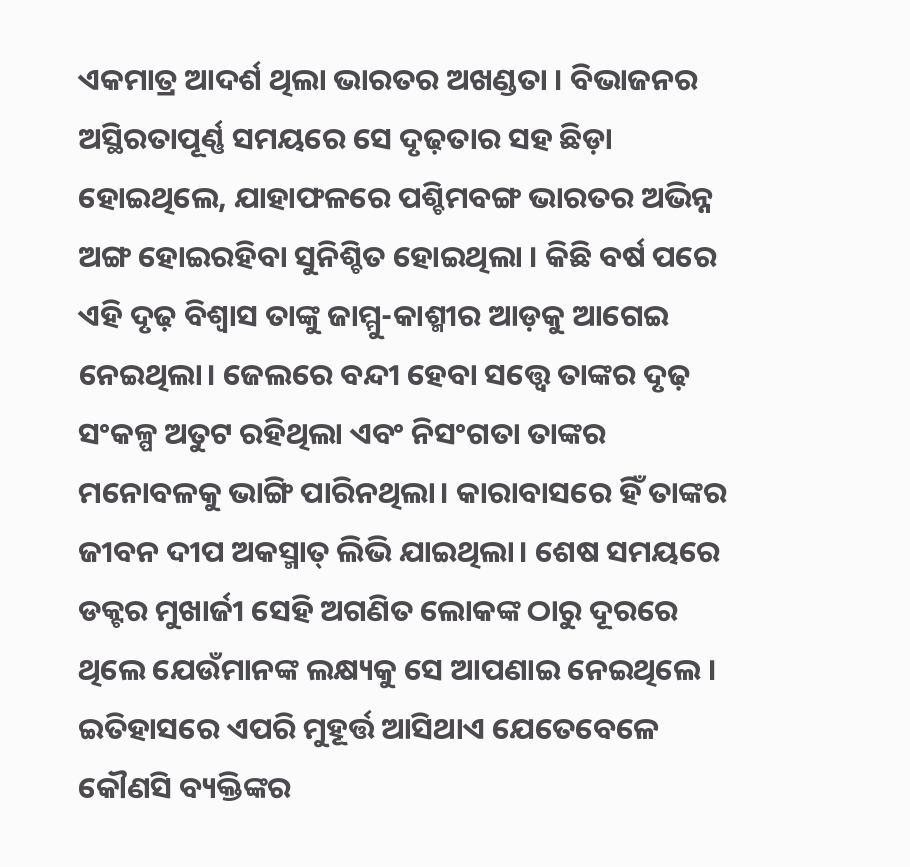ଏକମାତ୍ର ଆଦର୍ଶ ଥିଲା ଭାରତର ଅଖଣ୍ଡତା । ବିଭାଜନର ଅସ୍ଥିରତାପୂର୍ଣ୍ଣ ସମୟରେ ସେ ଦୃଢ଼ତାର ସହ ଛିଡ଼ା ହୋଇଥିଲେ, ଯାହାଫଳରେ ପଶ୍ଚିମବଙ୍ଗ ଭାରତର ଅଭିନ୍ନ ଅଙ୍ଗ ହୋଇରହିବା ସୁନିଶ୍ଚିତ ହୋଇଥିଲା । କିଛି ବର୍ଷ ପରେ ଏହି ଦୃଢ଼ ବିଶ୍ୱାସ ତାଙ୍କୁ ଜାମ୍ମୁ-କାଶ୍ମୀର ଆଡ଼କୁ ଆଗେଇ ନେଇଥିଲା। ଜେଲରେ ବନ୍ଦୀ ହେବା ସତ୍ତ୍ୱେ ତାଙ୍କର ଦୃଢ଼ ସଂକଳ୍ପ ଅତୁଟ ରହିଥିଲା ଏବଂ ନିସଂଗତା ତାଙ୍କର ମନୋବଳକୁ ଭାଙ୍ଗି ପାରିନଥିଲା। କାରାବାସରେ ହିଁ ତାଙ୍କର ଜୀବନ ଦୀପ ଅକସ୍ମାତ୍‌ ଲିଭି ଯାଇଥିଲା। ଶେଷ ସମୟରେ ଡକ୍ଟର ମୁଖାର୍ଜୀ ସେହି ଅଗଣିତ ଲୋକଙ୍କ ଠାରୁ ଦୂରରେ ଥିଲେ ଯେଉଁମାନଙ୍କ ଲକ୍ଷ୍ୟକୁ ସେ ଆପଣାଇ ନେଇଥିଲେ । ଇତିହାସରେ ଏପରି ମୁହୂର୍ତ୍ତ ଆସିଥାଏ ଯେତେବେଳେ କୌଣସି ବ୍ୟକ୍ତିଙ୍କର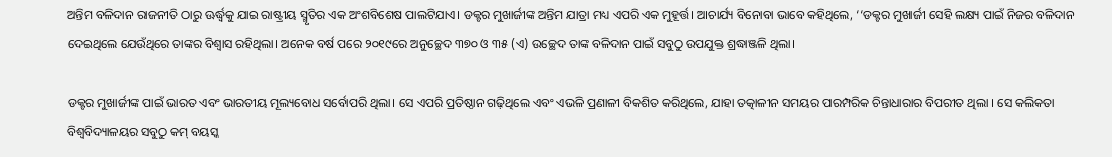ଅନ୍ତିମ ବଳିଦାନ ରାଜନୀତି ଠାରୁ ଊର୍ଦ୍ଧ୍ୱକୁ ଯାଇ ରାଷ୍ଟ୍ରୀୟ ସ୍ମୃତିର ଏକ ଅଂଶବିଶେଷ ପାଲଟିଯାଏ। ଡକ୍ଟର ମୁଖାର୍ଜୀଙ୍କ ଅନ୍ତିମ ଯାତ୍ରା ମଧ୍ୟ ଏପରି ଏକ ମୁହୂର୍ତ୍ତ। ଆଚାର୍ଯ୍ୟ ବିନୋବା ଭାବେ କହିଥିଲେ, ‘‘ଡକ୍ଟର ମୁଖାର୍ଜୀ ସେହି ଲକ୍ଷ୍ୟ ପାଇଁ ନିଜର ବଳିଦାନ ଦେଇଥିଲେ ଯେଉଁଥିରେ ତାଙ୍କର ବିଶ୍ୱାସ ରହିଥିଲା। ଅନେକ ବର୍ଷ ପରେ ୨୦୧୯ରେ ଅନୁଚ୍ଛେଦ ୩୭୦ ଓ ୩୫ (ଏ) ଉଚ୍ଛେଦ ତାଙ୍କ ବଳିଦାନ ପାଇଁ ସବୁଠୁ ଉପଯୁକ୍ତ ଶ୍ରଦ୍ଧାଞ୍ଜଳି ଥିଲା।

ଡକ୍ଟର ମୁଖାର୍ଜୀଙ୍କ ପାଇଁ ଭାରତ ଏବଂ ଭାରତୀୟ ମୂଲ୍ୟବୋଧ ସର୍ବୋପରି ଥିଲା। ସେ ଏପରି ପ୍ରତିଷ୍ଠାନ ଗଢ଼ିଥିଲେ ଏବଂ ଏଭଳି ପ୍ରଣାଳୀ ବିକଶିତ କରିଥିଲେ, ଯାହା ତତ୍କାଳୀନ ସମୟର ପାରମ୍ପରିକ ଚିନ୍ତାଧାରାର ବିପରୀତ ଥିଲା । ସେ କଲିକତା ବିଶ୍ୱବିଦ୍ୟାଳୟର ସବୁଠୁ କମ୍‌ ବୟସ୍କ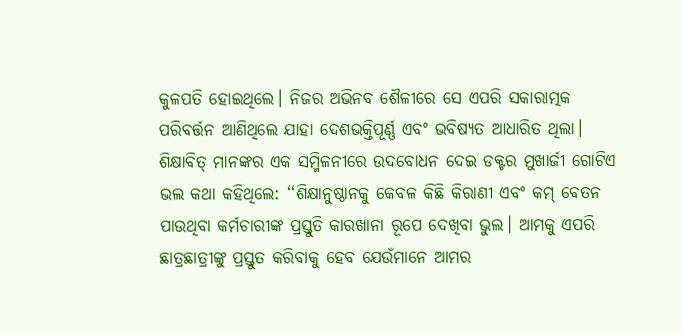କୁଳପତି ହୋଇଥିଲେ। ନିଜର ଅଭିନବ ଶୈଳୀରେ ସେ ଏପରି ସକାରାତ୍ମକ ପରିବର୍ତ୍ତନ ଆଣିଥିଲେ ଯାହା ଦେଶଭକ୍ତିପୂର୍ଣ୍ଣ ଏବଂ ଭବିଷ୍ୟତ ଆଧାରିତ ଥିଲା। ଶିକ୍ଷାବିତ୍‌ ମାନଙ୍କର ଏକ ସମ୍ମିଳନୀରେ ଉଦବୋଧନ ଦେଇ ଡକ୍ଟର ମୁଖାର୍ଜୀ ଗୋଟିଏ ଭଲ କଥା କହିଥିଲେ: ‘‘ଶିକ୍ଷାନୁଷ୍ଠାନକୁ କେବଳ କିଛି କିରାଣୀ ଏବଂ କମ୍‌ ବେତନ ପାଉଥିବା କର୍ମଚାରୀଙ୍କ ପ୍ରସ୍ତୁତି କାରଖାନା ରୂପେ ଦେଖିବା ଭୁଲ। ଆମକୁ ଏପରି ଛାତ୍ରଛାତ୍ରୀଙ୍କୁ ପ୍ରସ୍ତୁତ କରିବାକୁ ହେବ ଯେଉଁମାନେ ଆମର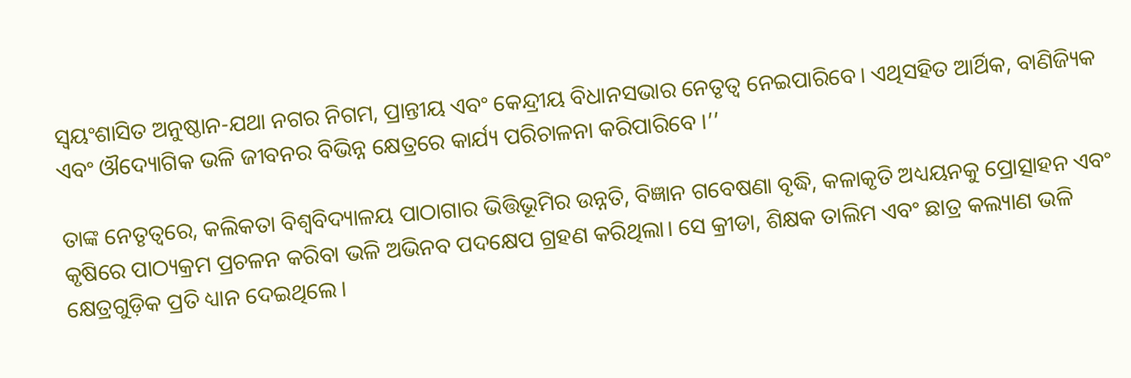ସ୍ୱୟଂଶାସିତ ଅନୁଷ୍ଠାନ-ଯଥା ନଗର ନିଗମ, ପ୍ରାନ୍ତୀୟ ଏବଂ କେନ୍ଦ୍ରୀୟ ବିଧାନସଭାର ନେତୃତ୍ୱ ନେଇପାରିବେ। ଏଥିସହିତ ଆର୍ଥିକ, ବାଣିଜ୍ୟିକ ଏବଂ ଔଦ୍ୟୋଗିକ ଭଳି ଜୀବନର ବିଭିନ୍ନ କ୍ଷେତ୍ରରେ କାର୍ଯ୍ୟ ପରିଚାଳନା କରିପାରିବେ ।’’

ତାଙ୍କ ନେତୃତ୍ୱରେ, କଲିକତା ବିଶ୍ୱବିଦ୍ୟାଳୟ ପାଠାଗାର ଭିତ୍ତିଭୂମିର ଉନ୍ନତି, ବିଜ୍ଞାନ ଗବେଷଣା ବୃଦ୍ଧି, କଳାକୃତି ଅଧ୍ୟୟନକୁ ପ୍ରୋତ୍ସାହନ ଏବଂ କୃଷିରେ ପାଠ୍ୟକ୍ରମ ପ୍ରଚଳନ କରିବା ଭଳି ଅଭିନବ ପଦକ୍ଷେପ ଗ୍ରହଣ କରିଥିଲା। ସେ କ୍ରୀଡା, ଶିକ୍ଷକ ତାଲିମ ଏବଂ ଛାତ୍ର କଲ୍ୟାଣ ଭଳି କ୍ଷେତ୍ରଗୁଡ଼ିକ ପ୍ରତି ଧ୍ୟାନ ଦେଇଥିଲେ।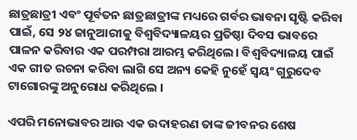ଛାତ୍ରଛାତ୍ରୀ ଏବଂ ପୂର୍ବତନ ଛାତ୍ରଛାତ୍ରୀଙ୍କ ମଧ୍ୟରେ ଗର୍ବର ଭାବନା ସୃଷ୍ଟି କରିବା ପାଇଁ, ସେ ୨୪ ଜାନୁଆରୀକୁ ବିଶ୍ୱବିଦ୍ୟାଳୟର ପ୍ରତିଷ୍ଠା ଦିବସ ଭାବରେ ପାଳନ କରିବାର ଏକ ପରମ୍ପରା ଆରମ୍ଭ କରିଥିଲେ। ବିଶ୍ୱବିଦ୍ୟାଳୟ ପାଇଁ ଏକ ଗୀତ ରଚନା କରିବା ଲାଗି ସେ ଅନ୍ୟ କେହି ନୁହେଁ ସ୍ୱୟଂ ଗୁରୁଦେବ ଟାଗୋରଙ୍କୁ ଅନୁରୋଧ କରିଥିଲେ ।

ଏପରି ମନୋଭାବର ଆଉ ଏକ ଉଦାହରଣ ତାଙ୍କ ଜୀବନର ଶେଷ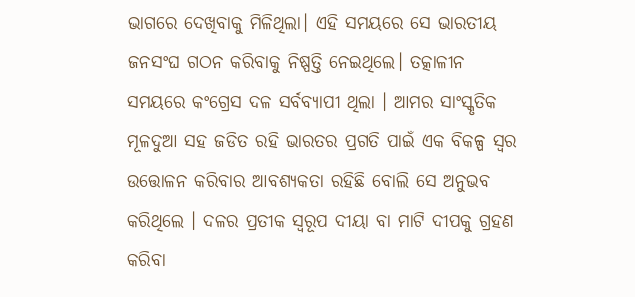ଭାଗରେ ଦେଖିବାକୁ ମିଳିଥିଲା। ଏହି ସମୟରେ ସେ ଭାରତୀୟ ଜନସଂଘ ଗଠନ କରିବାକୁ ନିଷ୍ପତ୍ତି ନେଇଥିଲେ। ତତ୍କାଳୀନ ସମୟରେ କଂଗ୍ରେସ ଦଳ ସର୍ବବ୍ୟାପୀ ଥିଲା । ଆମର ସାଂସ୍କୃତିକ ମୂଳଦୁଆ ସହ ଜଡିତ ରହି ଭାରତର ପ୍ରଗତି ପାଇଁ ଏକ ବିକଳ୍ପ ସ୍ୱର ଉତ୍ତୋଳନ କରିବାର ଆବଶ୍ୟକତା ରହିଛି ବୋଲି ସେ ଅନୁଭବ କରିଥିଲେ । ଦଳର ପ୍ରତୀକ ସ୍ୱରୂପ ଦୀୟା ବା ମାଟି ଦୀପକୁ ଗ୍ରହଣ କରିବା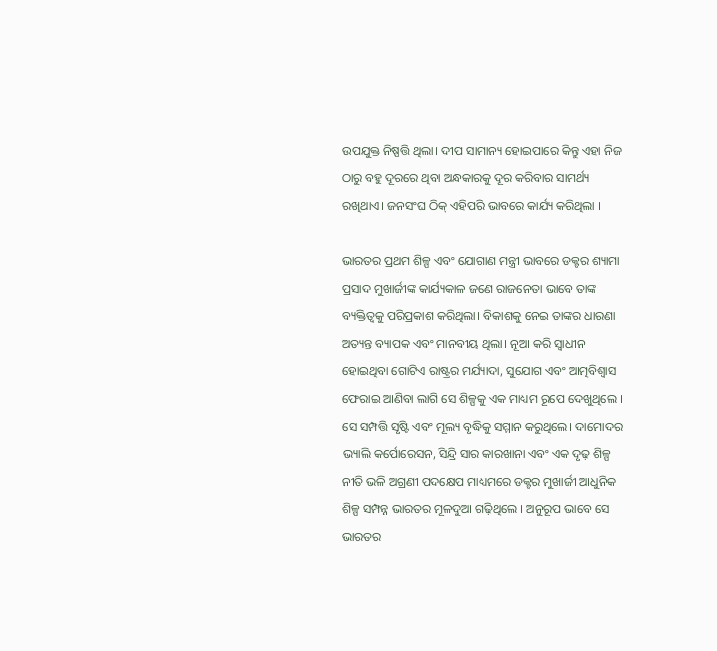ଉପଯୁକ୍ତ ନିଷ୍ପତ୍ତି ଥିଲା। ଦୀପ ସାମାନ୍ୟ ହୋଇପାରେ କିନ୍ତୁ ଏହା ନିଜ ଠାରୁ ବହୁ ଦୂରରେ ଥିବା ଅନ୍ଧକାରକୁ ଦୂର କରିବାର ସାମର୍ଥ୍ୟ ରଖିଥାଏ। ଜନସଂଘ ଠିକ୍‌ ଏହିପରି ଭାବରେ କାର୍ଯ୍ୟ କରିଥିଲା ।

ଭାରତର ପ୍ରଥମ ଶିଳ୍ପ ଏବଂ ଯୋଗାଣ ମନ୍ତ୍ରୀ ଭାବରେ ଡକ୍ଟର ଶ୍ୟାମା ପ୍ରସାଦ ମୁଖାର୍ଜୀଙ୍କ କାର୍ଯ୍ୟକାଳ ଜଣେ ରାଜନେତା ଭାବେ ତାଙ୍କ ବ୍ୟକ୍ତିତ୍ୱକୁ ପରିପ୍ରକାଶ କରିଥିଲା। ବିକାଶକୁ ନେଇ ତାଙ୍କର ଧାରଣା ଅତ୍ୟନ୍ତ ବ୍ୟାପକ ଏବଂ ମାନବୀୟ ଥିଲା। ନୂଆ କରି ସ୍ୱାଧୀନ ହୋଇଥିବା ଗୋଟିଏ ରାଷ୍ଟ୍ରର ମର୍ଯ୍ୟାଦା, ସୁଯୋଗ ଏବଂ ଆତ୍ମବିଶ୍ୱାସ ଫେରାଇ ଆଣିବା ଲାଗି ସେ ଶିଳ୍ପକୁ ଏକ ମାଧ୍ୟମ ରୂପେ ଦେଖୁଥିଲେ । ସେ ସମ୍ପତ୍ତି ସୃଷ୍ଟି ଏବଂ ମୂଲ୍ୟ ବୃଦ୍ଧିକୁ ସମ୍ମାନ କରୁଥିଲେ। ଦାମୋଦର ଭ୍ୟାଲି କର୍ପୋରେସନ, ସିନ୍ଦ୍ରି ସାର କାରଖାନା ଏବଂ ଏକ ଦୃଢ଼ ଶିଳ୍ପ ନୀତି ଭଳି ଅଗ୍ରଣୀ ପଦକ୍ଷେପ ମାଧ୍ୟମରେ ଡକ୍ଟର ମୁଖାର୍ଜୀ ଆଧୁନିକ ଶିଳ୍ପ ସମ୍ପନ୍ନ ଭାରତର ମୂଳଦୁଆ ଗଢ଼ିଥିଲେ । ଅନୁରୂପ ଭାବେ ସେ ଭାରତର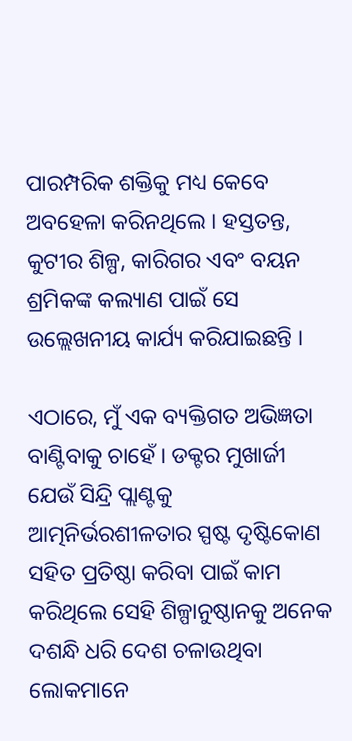ପାରମ୍ପରିକ ଶକ୍ତିକୁ ମଧ୍ୟ କେବେ ଅବହେଳା କରିନଥିଲେ । ହସ୍ତତନ୍ତ, କୁଟୀର ଶିଳ୍ପ, କାରିଗର ଏବଂ ବୟନ ଶ୍ରମିକଙ୍କ କଲ୍ୟାଣ ପାଇଁ ସେ ଉଲ୍ଲେଖନୀୟ କାର୍ଯ୍ୟ କରିଯାଇଛନ୍ତି ।

ଏଠାରେ, ମୁଁ ଏକ ବ୍ୟକ୍ତିଗତ ଅଭିଜ୍ଞତା ବାଣ୍ଟିବାକୁ ଚାହେଁ । ଡକ୍ଟର ମୁଖାର୍ଜୀ ଯେଉଁ ସିନ୍ଦ୍ରି ପ୍ଲାଣ୍ଟକୁ ଆତ୍ମନିର୍ଭରଶୀଳତାର ସ୍ପଷ୍ଟ ଦୃଷ୍ଟିକୋଣ ସହିତ ପ୍ରତିଷ୍ଠା କରିବା ପାଇଁ କାମ କରିଥିଲେ ସେହି ଶିଳ୍ପାନୁଷ୍ଠାନକୁ ଅନେକ ଦଶନ୍ଧି ଧରି ଦେଶ ଚଳାଉଥିବା ଲୋକମାନେ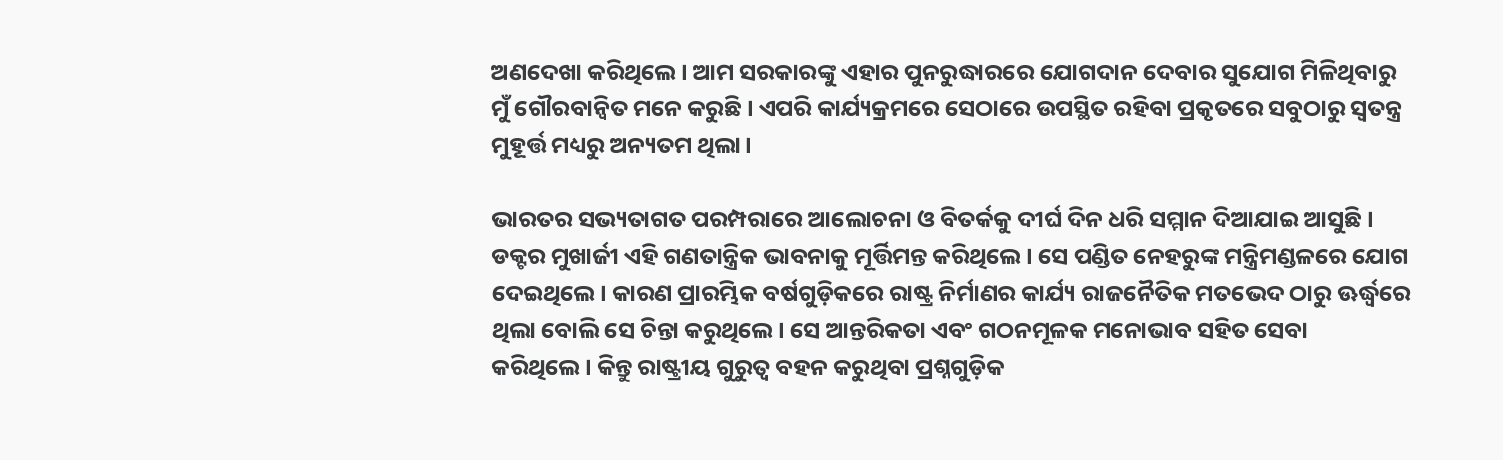ଅଣଦେଖା କରିଥିଲେ। ଆମ ସରକାରଙ୍କୁ ଏହାର ପୁନରୁଦ୍ଧାରରେ ଯୋଗଦାନ ଦେବାର ସୁଯୋଗ ମିଳିଥିବାରୁ ମୁଁ ଗୌରବାନ୍ୱିତ ମନେ କରୁଛି । ଏପରି କାର୍ଯ୍ୟକ୍ରମରେ ସେଠାରେ ଉପସ୍ଥିତ ରହିବା ପ୍ରକୃତରେ ସବୁଠାରୁ ସ୍ୱତନ୍ତ୍ର ମୁହୂର୍ତ୍ତ ମଧ୍ୟରୁ ଅନ୍ୟତମ ଥିଲା।

ଭାରତର ସଭ୍ୟତାଗତ ପରମ୍ପରାରେ ଆଲୋଚନା ଓ ବିତର୍କକୁ ଦୀର୍ଘ ଦିନ ଧରି ସମ୍ମାନ ଦିଆଯାଇ ଆସୁଛି । ଡକ୍ଟର ମୁଖାର୍ଜୀ ଏହି ଗଣତାନ୍ତ୍ରିକ ଭାବନାକୁ ମୂର୍ତ୍ତିମନ୍ତ କରିଥିଲେ। ସେ ପଣ୍ଡିତ ନେହରୁଙ୍କ ମନ୍ତ୍ରିମଣ୍ଡଳରେ ଯୋଗ ଦେଇଥିଲେ। କାରଣ ପ୍ରାରମ୍ଭିକ ବର୍ଷଗୁଡ଼ିକରେ ରାଷ୍ଟ୍ର ନିର୍ମାଣର କାର୍ଯ୍ୟ ରାଜନୈତିକ ମତଭେଦ ଠାରୁ ଊର୍ଦ୍ଧ୍ୱରେ ଥିଲା ବୋଲି ସେ ଚିନ୍ତା କରୁଥିଲେ। ସେ ଆନ୍ତରିକତା ଏବଂ ଗଠନମୂଳକ ମନୋଭାବ ସହିତ ସେବା କରିଥିଲେ। କିନ୍ତୁ ରାଷ୍ଟ୍ରୀୟ ଗୁରୁତ୍ୱ ବହନ କରୁଥିବା ପ୍ରଶ୍ନଗୁଡ଼ିକ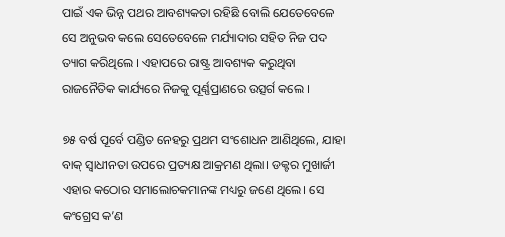ପାଇଁ ଏକ ଭିନ୍ନ ପଥର ଆବଶ୍ୟକତା ରହିଛି ବୋଲି ଯେତେବେଳେ ସେ ଅନୁଭବ କଲେ ସେତେବେଳେ ମର୍ଯ୍ୟାଦାର ସହିତ ନିଜ ପଦ ତ୍ୟାଗ କରିଥିଲେ । ଏହାପରେ ରାଷ୍ଟ୍ର ଆବଶ୍ୟକ କରୁଥିବା ରାଜନୈତିକ କାର୍ଯ୍ୟରେ ନିଜକୁ ପୂର୍ଣ୍ଣପ୍ରାଣରେ ଉତ୍ସର୍ଗ କଲେ ।

୭୫ ବର୍ଷ ପୂର୍ବେ ପଣ୍ଡିତ ନେହରୁ ପ୍ରଥମ ସଂଶୋଧନ ଆଣିଥିଲେ, ଯାହା ବାକ୍ ସ୍ୱାଧୀନତା ଉପରେ ପ୍ରତ୍ୟକ୍ଷ ଆକ୍ରମଣ ଥିଲା। ଡକ୍ଟର ମୁଖାର୍ଜୀ ଏହାର କଠୋର ସମାଲୋଚକମାନଙ୍କ ମଧ୍ୟରୁ ଜଣେ ଥିଲେ। ସେ କଂଗ୍ରେସ କ’ଣ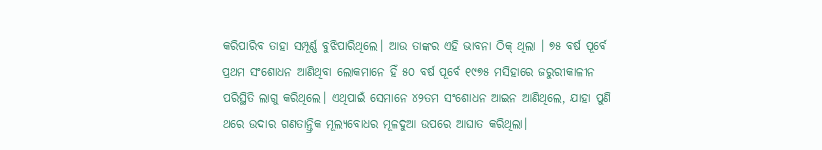କରିପାରିବ ତାହା ସମ୍ପୂର୍ଣ୍ଣ ବୁଝିପାରିଥିଲେ। ଆଉ ତାଙ୍କର ଏହି ଭାବନା ଠିକ୍‌ ଥିଲା । ୭୫ ବର୍ଷ ପୂର୍ବେ ପ୍ରଥମ ସଂଶୋଧନ ଆଣିଥିବା ଲୋକମାନେ ହିଁ ୫୦ ବର୍ଷ ପୂର୍ବେ ୧୯୭୫ ମସିହାରେ ଜରୁରୀକାଳୀନ ପରିସ୍ଥିତି ଲାଗୁ କରିଥିଲେ। ଏଥିପାଇଁ ସେମାନେ ୪୨ତମ ସଂଶୋଧନ ଆଇନ ଆଣିଥିଲେ, ଯାହା ପୁଣି ଥରେ ଉଦାର ଗଣତାନ୍ତ୍ରିକ ମୂଲ୍ୟବୋଧର ମୂଳଦୁଆ ଉପରେ ଆଘାତ କରିଥିଲା।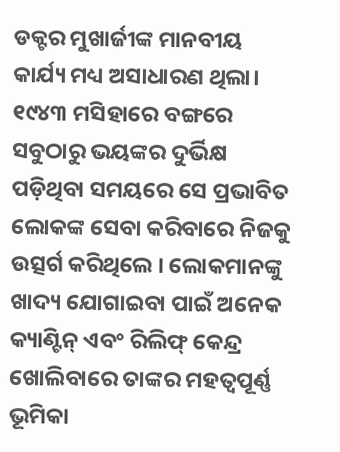ଡକ୍ଟର ମୁଖାର୍ଜୀଙ୍କ ମାନବୀୟ କାର୍ଯ୍ୟ ମଧ୍ୟ ଅସାଧାରଣ ଥିଲା। ୧୯୪୩ ମସିହାରେ ବଙ୍ଗରେ ସବୁଠାରୁ ଭୟଙ୍କର ଦୁର୍ଭିକ୍ଷ ପଡ଼ିଥିବା ସମୟରେ ସେ ପ୍ରଭାବିତ ଲୋକଙ୍କ ସେବା କରିବାରେ ନିଜକୁ ଉତ୍ସର୍ଗ କରିଥିଲେ । ଲୋକମାନଙ୍କୁ ଖାଦ୍ୟ ଯୋଗାଇବା ପାଇଁ ଅନେକ କ୍ୟାଣ୍ଟିନ୍ ଏବଂ ରିଲିଫ୍ କେନ୍ଦ୍ର ଖୋଲିବାରେ ତାଙ୍କର ମହତ୍ୱପୂର୍ଣ୍ଣ ଭୂମିକା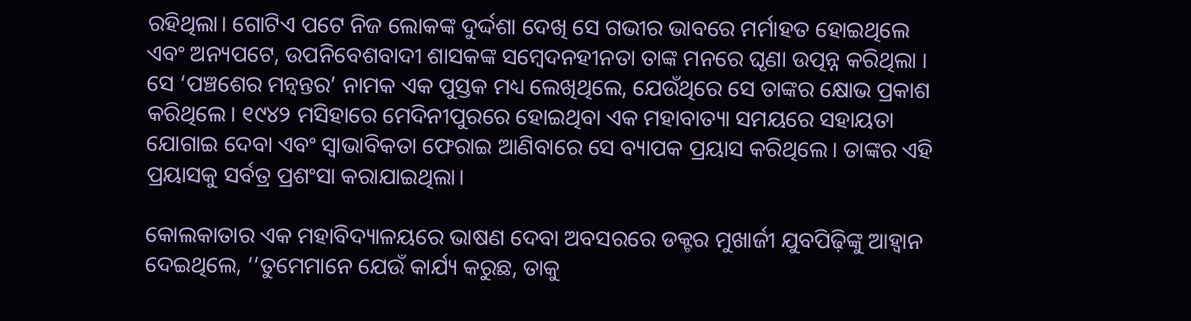ରହିଥିଲା। ଗୋଟିଏ ପଟେ ନିଜ ଲୋକଙ୍କ ଦୁର୍ଦ୍ଦଶା ଦେଖି ସେ ଗଭୀର ଭାବରେ ମର୍ମାହତ ହୋଇଥିଲେ ଏବଂ ଅନ୍ୟପଟେ, ଉପନିବେଶବାଦୀ ଶାସକଙ୍କ ସମ୍ବେଦନହୀନତା ତାଙ୍କ ମନରେ ଘୃଣା ଉତ୍ପନ୍ନ କରିଥିଲା । ସେ ‘ପଞ୍ଚଶେର ମନ୍ୱନ୍ତର’ ନାମକ ଏକ ପୁସ୍ତକ ମଧ୍ୟ ଲେଖିଥିଲେ, ଯେଉଁଥିରେ ସେ ତାଙ୍କର କ୍ଷୋଭ ପ୍ରକାଶ କରିଥିଲେ। ୧୯୪୨ ମସିହାରେ ମେଦିନୀପୁରରେ ହୋଇଥିବା ଏକ ମହାବାତ୍ୟା ସମୟରେ ସହାୟତା ଯୋଗାଇ ଦେବା ଏବଂ ସ୍ୱାଭାବିକତା ଫେରାଇ ଆଣିବାରେ ସେ ବ୍ୟାପକ ପ୍ରୟାସ କରିଥିଲେ। ତାଙ୍କର ଏହି ପ୍ରୟାସକୁ ସର୍ବତ୍ର ପ୍ରଶଂସା କରାଯାଇଥିଲା।

କୋଲକାତାର ଏକ ମହାବିଦ୍ୟାଳୟରେ ଭାଷଣ ଦେବା ଅବସରରେ ଡକ୍ଟର ମୁଖାର୍ଜୀ ଯୁବପିଢ଼ିଙ୍କୁ ଆହ୍ୱାନ ଦେଇଥିଲେ, ‘‘ତୁମେମାନେ ଯେଉଁ କାର୍ଯ୍ୟ କରୁଛ, ତାକୁ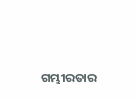ଗମ୍ଭୀରତାର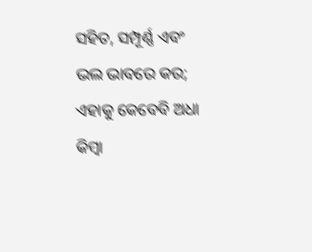ସହିତ, ସମ୍ପୂର୍ଣ୍ଣ ଏବଂ ଭଲ ଭାବରେ କର; ଏହାକୁ କେବେବି ଅଧା କିମ୍ବା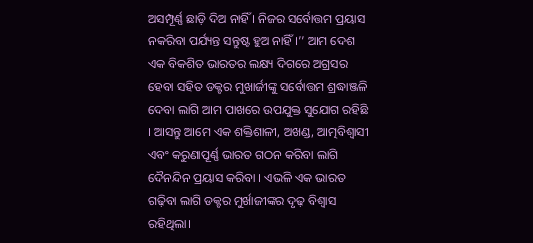ଅସମ୍ପୂର୍ଣ୍ଣ ଛାଡ଼ି ଦିଅ ନାହିଁ । ନିଜର ସର୍ବୋତ୍ତମ ପ୍ରୟାସ ନକରିବା ପର୍ଯ୍ୟନ୍ତ ସନ୍ତୁଷ୍ଟ ହୁଅ ନାହିଁ ।’’ ଆମ ଦେଶ ଏକ ବିକଶିତ ଭାରତର ଲକ୍ଷ୍ୟ ଦିଗରେ ଅଗ୍ରସର ହେବା ସହିତ ଡକ୍ଟର ମୁଖାର୍ଜୀଙ୍କୁ ସର୍ବୋତ୍ତମ ଶ୍ରଦ୍ଧାଞ୍ଜଳି ଦେବା ଲାଗି ଆମ ପାଖରେ ଉପଯୁକ୍ତ ସୁଯୋଗ ରହିଛି । ଆସନ୍ତୁ ଆମେ ଏକ ଶକ୍ତିଶାଳୀ, ଅଖଣ୍ଡ, ଆତ୍ମବିଶ୍ୱାସୀ ଏବଂ କରୁଣାପୂର୍ଣ୍ଣ ଭାରତ ଗଠନ କରିବା ଲାଗି ଦୈନନ୍ଦିନ ପ୍ରୟାସ କରିବା । ଏଭଳି ଏକ ଭାରତ ଗଢ଼ିବା ଲାଗି ଡକ୍ଟର ମୁର୍ଖାଜୀଙ୍କର ଦୃଢ଼ ବିଶ୍ୱାସ ରହିଥିଲା।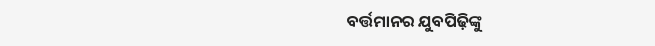ବର୍ତ୍ତମାନର ଯୁବପିଢ଼ିଙ୍କୁ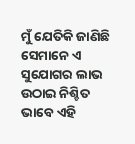ମୁଁ ଯେତିକି ଜାଣିଛି ସେମାନେ ଏ ସୁଯୋଗର ଲାଭ ଉଠାଇ ନିଶ୍ଚିତ ଭାବେ ଏହି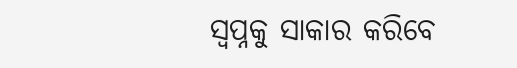ସ୍ୱପ୍ନକୁ ସାକାର କରିବେ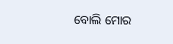ବୋଲି ମୋର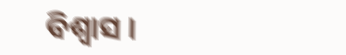ବିଶ୍ୱାସ ।